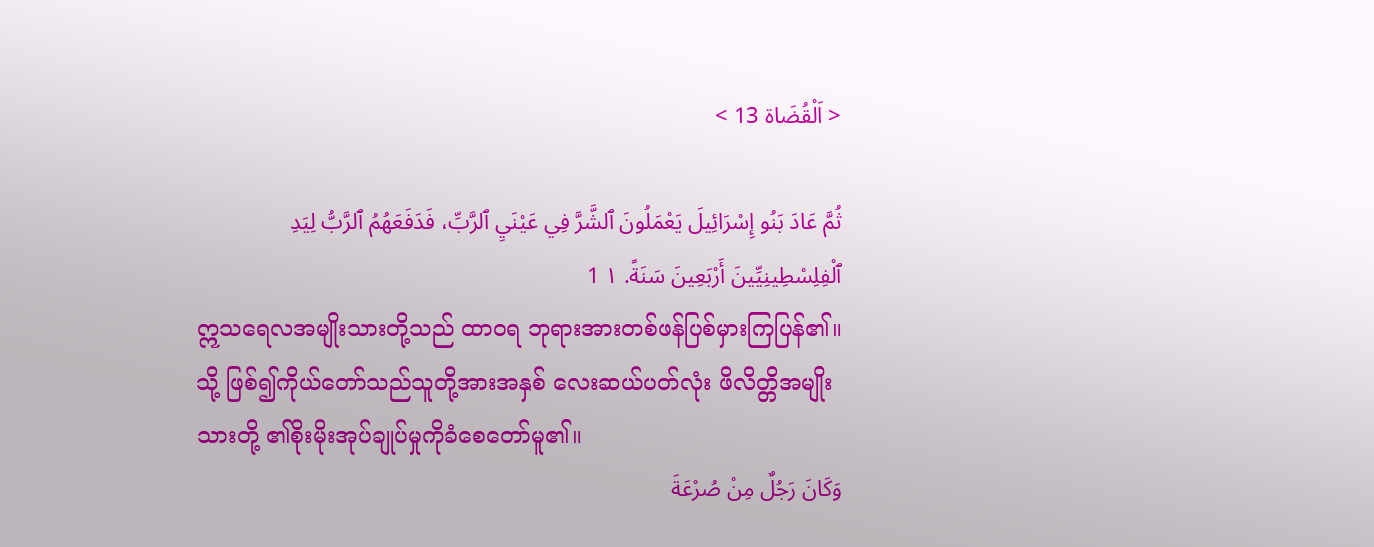< اَلْقُضَاة 13 >

ثُمَّ عَادَ بَنُو إِسْرَائِيلَ يَعْمَلُونَ ٱلشَّرَّ فِي عَيْنَيِ ٱلرَّبِّ، فَدَفَعَهُمُ ٱلرَّبُّ لِيَدِ ٱلْفِلِسْطِينِيِّينَ أَرْبَعِينَ سَنَةً. ١ 1
ဣသရေလအမျိုးသားတို့သည် ထာဝရ ဘုရားအားတစ်ဖန်ပြစ်မှားကြပြန်၏။ သို့ ဖြစ်၍ကိုယ်တော်သည်သူတို့အားအနှစ် လေးဆယ်ပတ်လုံး ဖိလိတ္တိအမျိုးသားတို့ ၏စိုးမိုးအုပ်ချုပ်မှုကိုခံစေတော်မူ၏။
وَكَانَ رَجُلٌ مِنْ صُرْعَةَ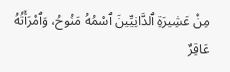مِنْ عَشِيرَةِ ٱلدَّانِيِّينَ ٱسْمُهُ مَنُوحُ، وَٱمْرَأَتُهُ عَاقِرٌ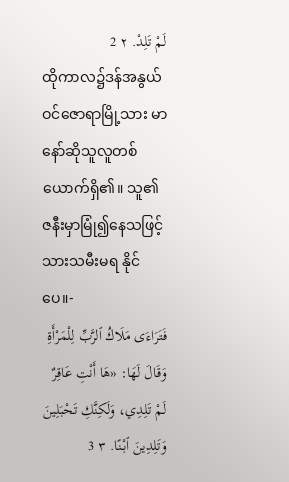لَمْ تَلِدْ. ٢ 2
ထိုကာလ၌ဒန်အနွယ်ဝင်ဇောရာမြို့သား မာနော်ဆိုသူလူတစ်ယောက်ရှိ၏။ သူ၏ ဇနီးမှာမြုံ၍နေသဖြင့်သားသမီးမရ နိုင်ပေ။-
فَتَرَاءَى مَلَاكُ ٱلرَّبِّ لِلْمَرْأَةِ وَقَالَ لَهَا: «هَا أَنْتِ عَاقِرٌ لَمْ تَلِدِي، وَلَكِنَّكِ تَحْبَلِينَ وَتَلِدِينَ ٱبْنًا. ٣ 3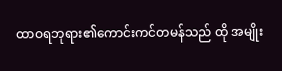ထာဝရဘုရား၏ကောင်းကင်တမန်သည် ထို အမျိုး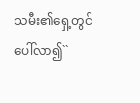သမီး၏ရှေ့တွင်ပေါ်လာ၍``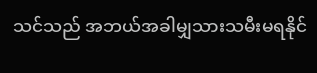သင်သည် အဘယ်အခါမျှသားသမီးမရနိုင်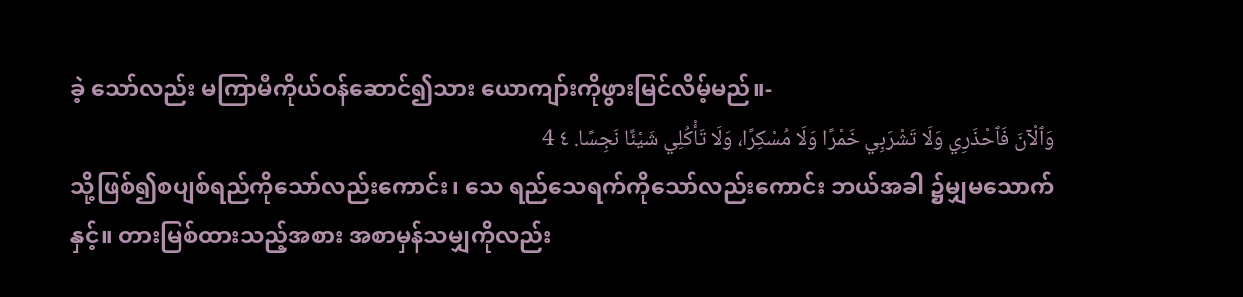ခဲ့ သော်လည်း မကြာမီကိုယ်ဝန်ဆောင်၍သား ယောကျာ်းကိုဖွားမြင်လိမ့်မည်။-
وَٱلْآنَ فَٱحْذَرِي وَلَا تَشْرَبِي خَمْرًا وَلَا مُسْكِرًا، وَلَا تَأْكُلِي شَيْئًا نَجِسًا. ٤ 4
သို့ဖြစ်၍စပျစ်ရည်ကိုသော်လည်းကောင်း၊ သေ ရည်သေရက်ကိုသော်လည်းကောင်း ဘယ်အခါ ၌မျှမသောက်နှင့်။ တားမြစ်ထားသည့်အစား အစာမှန်သမျှကိုလည်း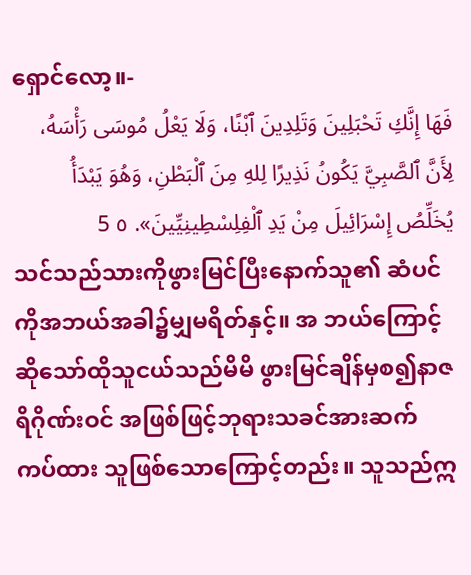ရှောင်လော့။-
فَهَا إِنَّكِ تَحْبَلِينَ وَتَلِدِينَ ٱبْنًا، وَلَا يَعْلُ مُوسَى رَأْسَهُ، لِأَنَّ ٱلصَّبِيَّ يَكُونُ نَذِيرًا لِلهِ مِنَ ٱلْبَطْنِ، وَهُوَ يَبْدَأُ يُخَلِّصُ إِسْرَائِيلَ مِنْ يَدِ ٱلْفِلِسْطِينِيِّينَ». ٥ 5
သင်သည်သားကိုဖွားမြင်ပြီးနောက်သူ၏ ဆံပင်ကိုအဘယ်အခါ၌မျှမရိတ်နှင့်။ အ ဘယ်ကြောင့်ဆိုသော်ထိုသူငယ်သည်မိမိ ဖွားမြင်ချိန်မှစ၍နာဇရိဂိုဏ်းဝင် အဖြစ်ဖြင့်ဘုရားသခင်အားဆက်ကပ်ထား သူဖြစ်သောကြောင့်တည်း။ သူသည်ဣ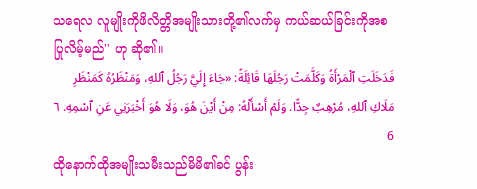သရေလ လူမျိုးကိုဖိလိတ္တိအမျိုးသားတို့၏လက်မှ ကယ်ဆယ်ခြင်းကိုအစပြုလိမ့်မည်'' ဟု ဆို၏။
فَدَخَلَتِ ٱلْمَرْأَةُ وَكَلَّمَتْ رَجُلَهَا قَائِلَةً: «جَاءَ إِلَيَّ رَجُلُ ٱللهِ، وَمَنْظَرُهُ كَمَنْظَرِ مَلَاكِ ٱللهِ، مُرْهِبٌ جِدًّا. وَلَمْ أَسْأَلْهُ: مِنْ أَيْنَ هُوَ، وَلَا هُوَ أَخْبَرَنِي عَنِ ٱسْمِهِ. ٦ 6
ထိုနောက်ထိုအမျိုးသမီးသည်မိမိ၏ခင် ပွန်း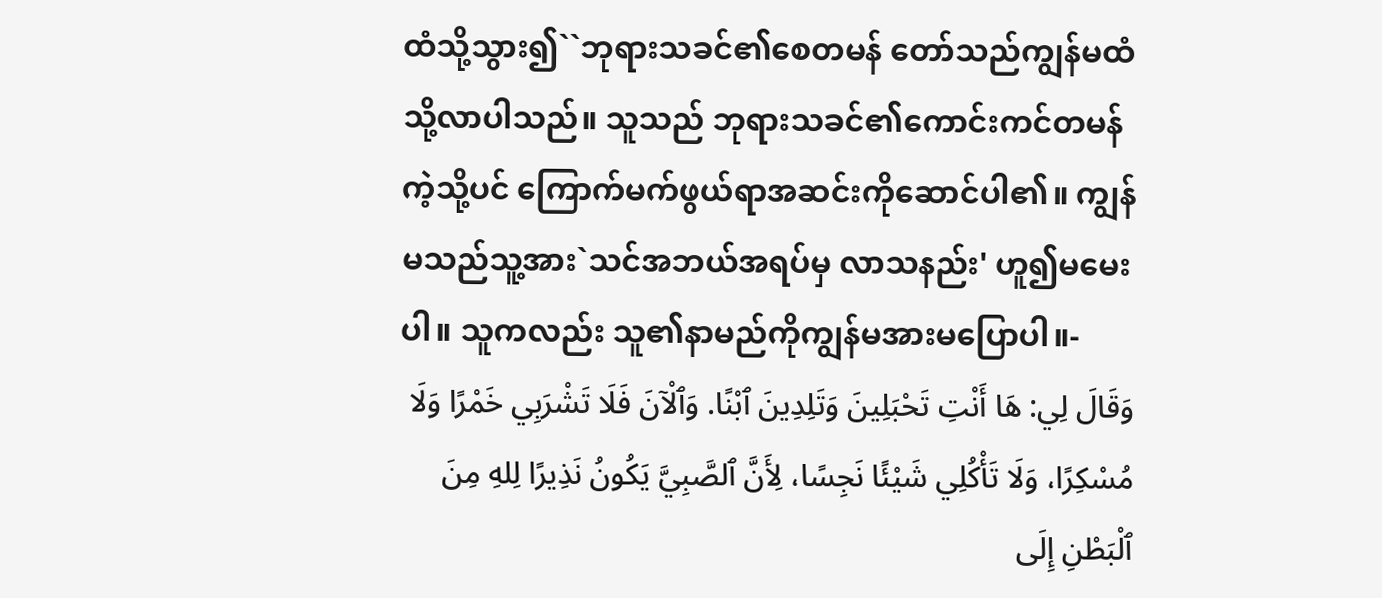ထံသို့သွား၍``ဘုရားသခင်၏စေတမန် တော်သည်ကျွန်မထံသို့လာပါသည်။ သူသည် ဘုရားသခင်၏ကောင်းကင်တမန်ကဲ့သို့ပင် ကြောက်မက်ဖွယ်ရာအဆင်းကိုဆောင်ပါ၏။ ကျွန်မသည်သူ့အား`သင်အဘယ်အရပ်မှ လာသနည်း' ဟူ၍မမေးပါ။ သူကလည်း သူ၏နာမည်ကိုကျွန်မအားမပြောပါ။-
وَقَالَ لِي: هَا أَنْتِ تَحْبَلِينَ وَتَلِدِينَ ٱبْنًا. وَٱلْآنَ فَلَا تَشْرَبِي خَمْرًا وَلَا مُسْكِرًا، وَلَا تَأْكُلِي شَيْئًا نَجِسًا، لِأَنَّ ٱلصَّبِيَّ يَكُونُ نَذِيرًا لِلهِ مِنَ ٱلْبَطْنِ إِلَى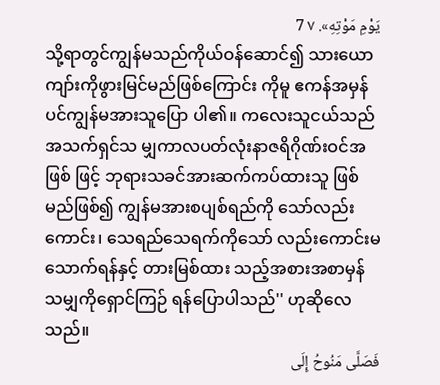يَوْمِ مَوْتِهِ». ٧ 7
သို့ရာတွင်ကျွန်မသည်ကိုယ်ဝန်ဆောင်၍ သားယောကျာ်းကိုဖွားမြင်မည်ဖြစ်ကြောင်း ကိုမူ ဧကန်အမှန်ပင်ကျွန်မအားသူပြော ပါ၏။ ကလေးသူငယ်သည်အသက်ရှင်သ မျှကာလပတ်လုံးနာဇရိဂိုဏ်းဝင်အဖြစ် ဖြင့် ဘုရားသခင်အားဆက်ကပ်ထားသူ ဖြစ်မည်ဖြစ်၍ ကျွန်မအားစပျစ်ရည်ကို သော်လည်းကောင်း၊ သေရည်သေရက်ကိုသော် လည်းကောင်းမသောက်ရန်နှင့် တားမြစ်ထား သည့်အစားအစာမှန်သမျှကိုရှောင်ကြဉ် ရန်ပြောပါသည်'' ဟုဆိုလေသည်။
فَصَلَّى مَنُوحُ إِلَى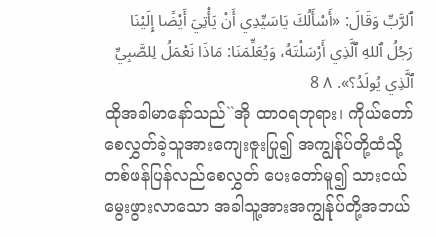ٱلرَّبِّ وَقَالَ: «أَسْأَلُكَ يَاسَيِّدِي أَنْ يَأْتِيَ أَيْضًا إِلَيْنَا رَجُلُ ٱللهِ ٱلَّذِي أَرْسَلْتَهُ، وَيُعَلِّمَنَا: مَاذَا نَعْمَلُ لِلصَّبِيِّ ٱلَّذِي يُولَدُ؟». ٨ 8
ထိုအခါမာနော်သည်``အို ထာဝရဘုရား၊ ကိုယ်တော်စေလွှတ်ခဲ့သူအားကျေးဇူးပြု၍ အကျွန်ုပ်တို့ထံသို့တစ်ဖန်ပြန်လည်စေလွှတ် ပေးတော်မူ၍ သားငယ်မွေးဖွားလာသော အခါသူ့အားအကျွန်ုပ်တို့အဘယ်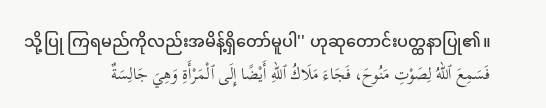သို့ပြု ကြရမည်ကိုလည်းအမိန့်ရှိတော်မူပါ'' ဟုဆုတောင်းပတ္ထနာပြု၏။
فَسَمِعَ ٱللهُ لِصَوْتِ مَنُوحَ، فَجَاءَ مَلَاكُ ٱللهِ أَيْضًا إِلَى ٱلْمَرْأَةِ وَهِيَ جَالِسَةٌ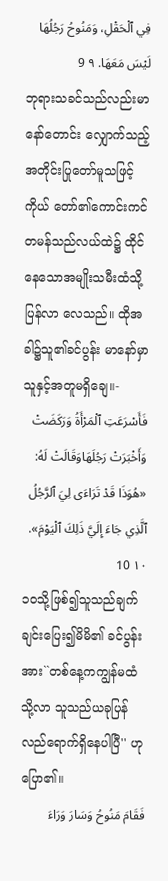فِي ٱلْحَقْلِ، وَمَنُوحُ رَجُلُهَا لَيْسَ مَعَهَا. ٩ 9
ဘုရားသခင်သည်လည်းမာနော်တောင်း လျှောက်သည့်အတိုင်းပြုတော်မူသဖြင့် ကိုယ် တော်၏ကောင်းကင်တမန်သည်လယ်ထဲ၌ ထိုင်နေသောအမျိုးသမီးထံသို့ပြန်လာ လေသည်။ ထိုအခါ၌သူ၏ခင်ပွန်း မာနော်မှာသူနှင့်အတူမရှိချေ။-
فَأَسْرَعَتِ ٱلْمَرْأَةُ وَرَكَضَتْ وَأَخْبَرَتْ رَجُلَهَاوَقَالَتْ لَهُ: «هُوَذَا قَدْ تَرَاءَى لِيَ ٱلرَّجُلُ ٱلَّذِي جَاءَ إِلَيَّ ذَلِكَ ٱلْيَوْمَ». ١٠ 10
၁၀သို့ဖြစ်၍သူသည်ချက်ချင်းပြေး၍မိမိ၏ ခင်ပွန်းအား``တစ်နေ့ကကျွန်မထံသို့လာ သူသည်ယခုပြန်လည်ရောက်ရှိနေပါပြီ'' ဟုပြော၏။
فَقَامَ مَنُوحُ وَسَارَ وَرَاءَ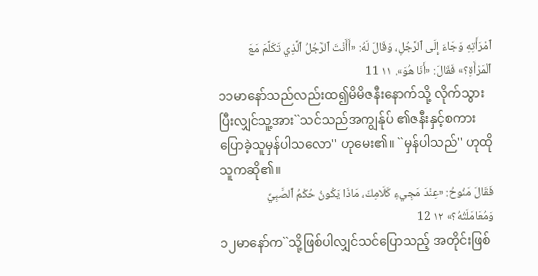ٱمْرَأَتِهِ وَجَاءَ إِلَى ٱلرَّجُلِ، وَقَالَ لَهُ: «أَأَنْتَ ٱلرَّجُلُ ٱلَّذِي تَكَلَّمَ مَعَ ٱلْمَرْأَةِ؟» فَقَالَ: «أَنَا هُوَ». ١١ 11
၁၁မာနော်သည်လည်းထ၍မိမိဇနီးနောက်သို့ လိုက်သွားပြီးလျှင်သူ့အား``သင်သည်အကျွန်ုပ် ၏ဇနီးနှင့်စကားပြောခဲ့သူမှန်ပါသလော'' ဟုမေး၏။ ``မှန်ပါသည်'' ဟုထိုသူကဆို၏။
فَقَالَ مَنُوحُ: «عِنْدَ مَجِيءِ كَلَامِكَ، مَاذَا يَكُونُ حُكْمُ ٱلصَّبِيِّ وَمُعَامَلَتُهُ؟» ١٢ 12
၁၂မာနော်က``သို့ဖြစ်ပါလျှင်သင်ပြောသည့် အတိုင်းဖြစ်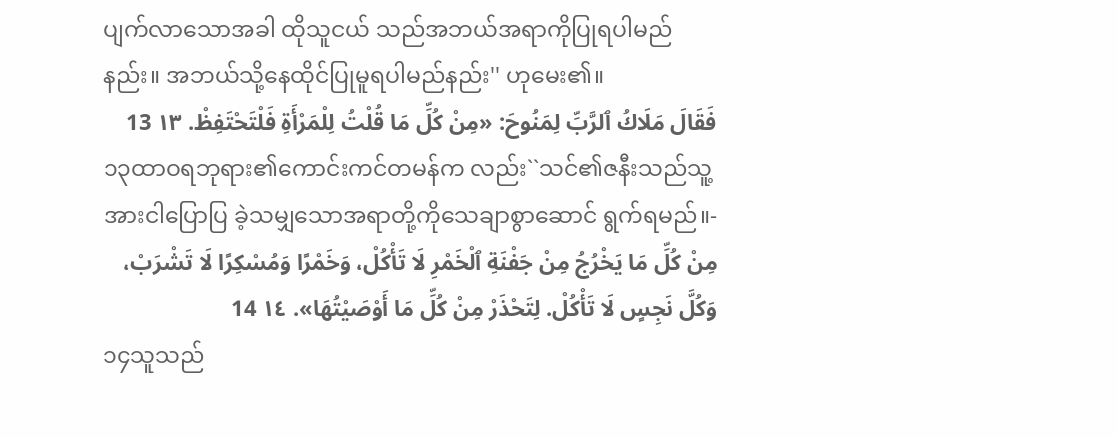ပျက်လာသောအခါ ထိုသူငယ် သည်အဘယ်အရာကိုပြုရပါမည်နည်း။ အဘယ်သို့နေထိုင်ပြုမူရပါမည်နည်း'' ဟုမေး၏။
فَقَالَ مَلَاكُ ٱلرَّبِّ لِمَنُوحَ: «مِنْ كُلِّ مَا قُلْتُ لِلْمَرْأَةِ فَلْتَحْتَفِظْ. ١٣ 13
၁၃ထာဝရဘုရား၏ကောင်းကင်တမန်က လည်း``သင်၏ဇနီးသည်သူ့အားငါပြောပြ ခဲ့သမျှသောအရာတို့ကိုသေချာစွာဆောင် ရွက်ရမည်။-
مِنْ كُلِّ مَا يَخْرُجُ مِنْ جَفْنَةِ ٱلْخَمْرِ لَا تَأْكُلْ، وَخَمْرًا وَمُسْكِرًا لَا تَشْرَبْ، وَكُلَّ نَجِسٍ لَا تَأْكُلْ. لِتَحْذَرْ مِنْ كُلِّ مَا أَوْصَيْتُهَا». ١٤ 14
၁၄သူသည်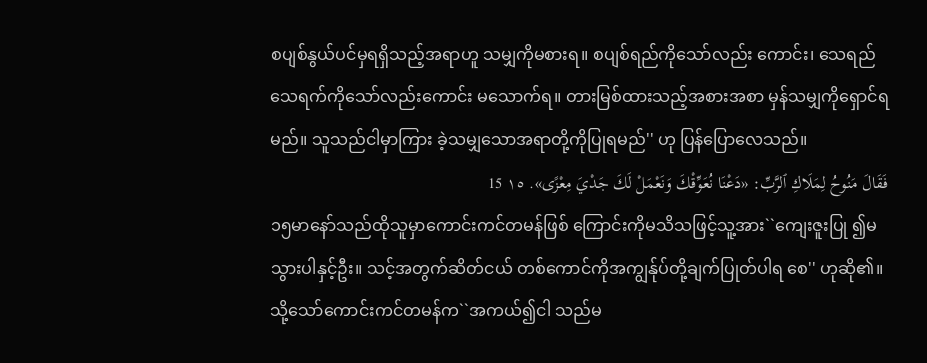စပျစ်နွယ်ပင်မှရရှိသည့်အရာဟူ သမျှကိုမစားရ။ စပျစ်ရည်ကိုသော်လည်း ကောင်း၊ သေရည်သေရက်ကိုသော်လည်းကောင်း မသောက်ရ။ တားမြစ်ထားသည့်အစားအစာ မှန်သမျှကိုရှောင်ရမည်။ သူသည်ငါမှာကြား ခဲ့သမျှသောအရာတို့ကိုပြုရမည်'' ဟု ပြန်ပြောလေသည်။
فَقَالَ مَنُوحُ لِمَلَاكِ ٱلرَّبِّ: «دَعْنَا نُعَوِّقْكَ وَنَعْمَلْ لَكَ جَدْيَ مِعْزًى». ١٥ 15
၁၅မာနော်သည်ထိုသူမှာကောင်းကင်တမန်ဖြစ် ကြောင်းကိုမသိသဖြင့်သူ့အား``ကျေးဇူးပြု ၍မသွားပါနှင့်ဦး။ သင့်အတွက်ဆိတ်ငယ် တစ်ကောင်ကိုအကျွန်ုပ်တို့ချက်ပြုတ်ပါရ စေ'' ဟုဆို၏။ သို့သော်ကောင်းကင်တမန်က``အကယ်၍ငါ သည်မ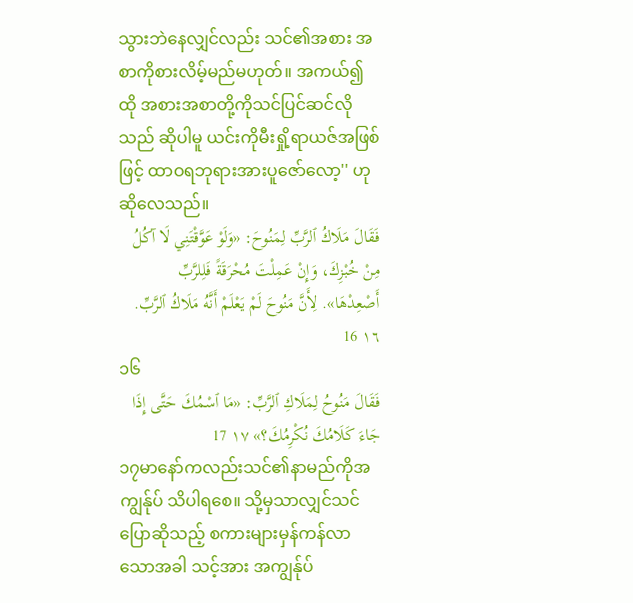သွားဘဲနေလျှင်လည်း သင်၏အစား အစာကိုစားလိမ့်မည်မဟုတ်။ အကယ်၍ထို အစားအစာတို့ကိုသင်ပြင်ဆင်လိုသည် ဆိုပါမူ ယင်းကိုမီးရှို့ရာယဇ်အဖြစ်ဖြင့် ထာဝရဘုရားအားပူဇော်လော့'' ဟု ဆိုလေသည်။
فَقَالَ مَلَاكُ ٱلرَّبِّ لِمَنُوحَ: «وَلَوْ عَوَّقْتَنِي لَا آكُلُ مِنْ خُبْزِكَ، وَإِنْ عَمِلْتَ مُحْرَقَةً فَلِلرَّبِّ أَصْعِدْهَا». لِأَنَّ مَنُوحَ لَمْ يَعْلَمْ أَنَّهُ مَلَاكُ ٱلرَّبِّ. ١٦ 16
၁၆
فَقَالَ مَنُوحُ لِمَلَاكِ ٱلرَّبِّ: «مَا ٱسْمُكَ حَتَّى إِذَا جَاءَ كَلَامُكَ نُكْرِمُكَ؟» ١٧ 17
၁၇မာနော်ကလည်းသင်၏နာမည်ကိုအကျွန်ုပ် သိပါရစေ။ သို့မှသာလျှင်သင်ပြောဆိုသည့် စကားများမှန်ကန်လာသောအခါ သင့်အား အကျွန်ုပ်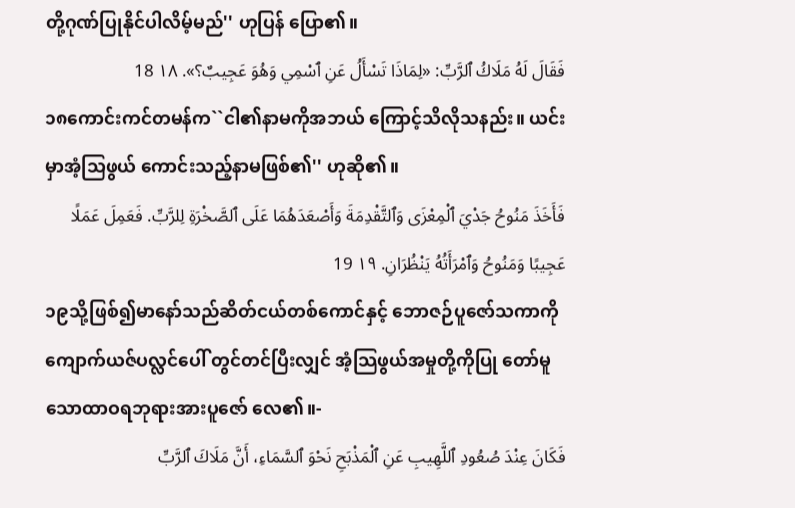တို့ဂုဏ်ပြုနိုင်ပါလိမ့်မည်'' ဟုပြန် ပြော၏။
فَقَالَ لَهُ مَلَاكُ ٱلرَّبِّ: «لِمَاذَا تَسْأَلُ عَنِ ٱسْمِي وَهُوَ عَجِيبٌ؟». ١٨ 18
၁၈ကောင်းကင်တမန်က``ငါ၏နာမကိုအဘယ် ကြောင့်သိလိုသနည်း။ ယင်းမှာအံ့သြဖွယ် ကောင်းသည့်နာမဖြစ်၏'' ဟုဆို၏။
فَأَخَذَ مَنُوحُ جَدْيَ ٱلْمِعْزَى وَٱلتَّقْدِمَةَ وَأَصْعَدَهُمَا عَلَى ٱلصَّخْرَةِ لِلرَّبِّ. فَعَمِلَ عَمَلًا عَجِيبًا وَمَنُوحُ وَٱمْرَأَتُهُ يَنْظُرَانِ. ١٩ 19
၁၉သို့ဖြစ်၍မာနော်သည်ဆိတ်ငယ်တစ်ကောင်နှင့် ဘောဇဉ်ပူဇော်သကာကို ကျောက်ယဇ်ပလ္လင်ပေါ် တွင်တင်ပြီးလျှင် အံ့သြဖွယ်အမှုတို့ကိုပြု တော်မူသောထာဝရဘုရားအားပူဇော် လေ၏။-
فَكَانَ عِنْدَ صُعُودِ ٱللَّهِيبِ عَنِ ٱلْمَذْبَحِ نَحْوَ ٱلسَّمَاءِ، أَنَّ مَلَاكَ ٱلرَّبِّ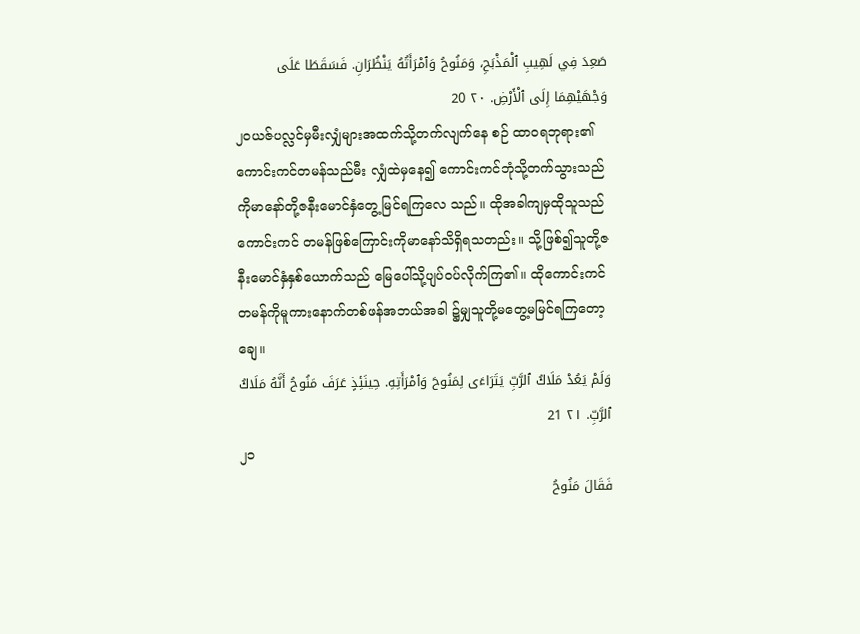صَعِدَ فِي لَهِيبِ ٱلْمَذْبَحِ، وَمَنُوحُ وَٱمْرَأَتُهُ يَنْظُرَانِ. فَسَقَطَا عَلَى وَجْهَيْهِمَا إِلَى ٱلْأَرْضِ. ٢٠ 20
၂၀ယဇ်ပလ္လင်မှမီးလျှံများအထက်သို့တက်လျက်နေ စဉ် ထာဝရဘုရား၏ကောင်းကင်တမန်သည်မီး လျှံထဲမှနေ၍ ကောင်းကင်ဘုံသို့တက်သွားသည် ကိုမာနော်တို့ဇနီးမောင်နှံတွေ့မြင်ရကြလေ သည်။ ထိုအခါကျမှထိုသူသည်ကောင်းကင် တမန်ဖြစ်ကြောင်းကိုမာနော်သိရှိရသတည်း။ သို့ဖြစ်၍သူတို့ဇနီးမောင်နှံနှစ်ယောက်သည် မြေပေါ်သို့ပျပ်ဝပ်လိုက်ကြ၏။ ထိုကောင်းကင် တမန်ကိုမူကားနောက်တစ်ဖန်အဘယ်အခါ ၌မျှသူတို့မတွေ့မမြင်ရကြတော့ချေ။
وَلَمْ يَعُدْ مَلَاكُ ٱلرَّبِّ يَتَرَاءَى لِمَنُوحَ وَٱمْرَأَتِهِ. حِينَئِذٍ عَرَفَ مَنُوحُ أَنَّهُ مَلَاكُ ٱلرَّبِّ. ٢١ 21
၂၁
فَقَالَ مَنُوحُ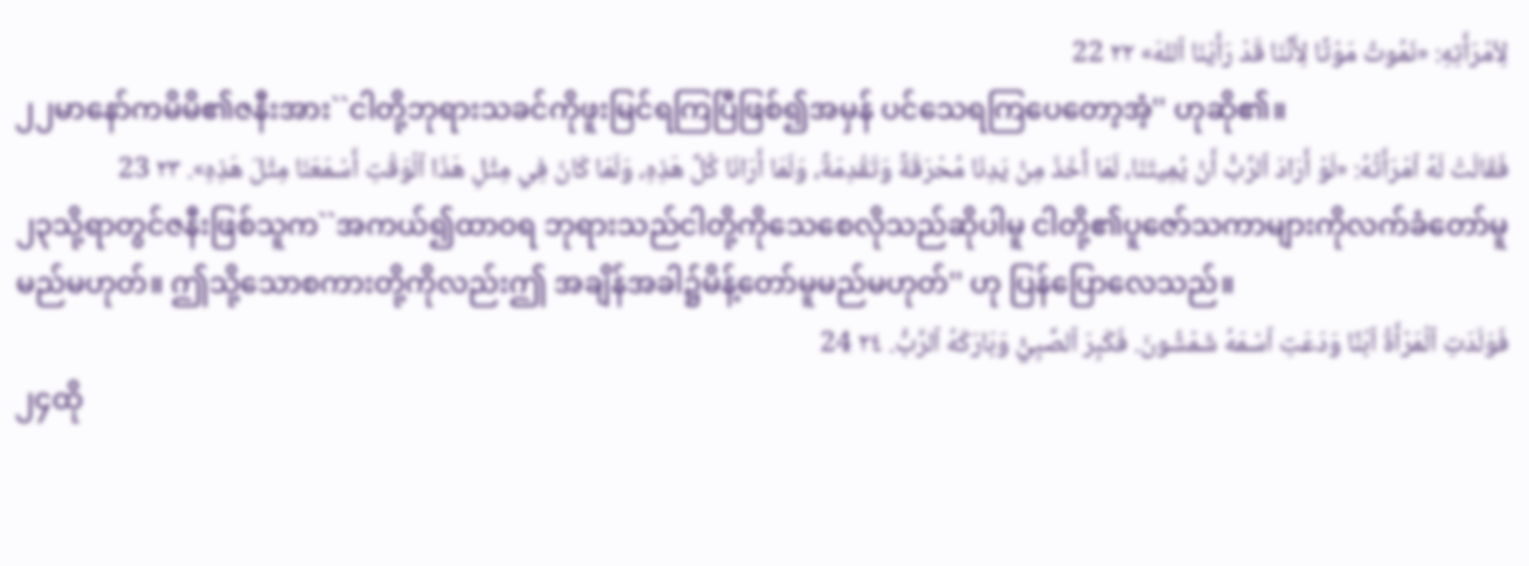لِٱمْرَأَتِهِ: «نَمُوتُ مَوْتًا لِأَنَّنَا قَدْ رَأَيْنَا ٱللهَ» ٢٢ 22
၂၂မာနော်ကမိမိ၏ဇနီးအား``ငါတို့ဘုရားသခင်ကိုဖူးမြင်ရကြပြီဖြစ်၍အမှန် ပင်သေရကြပေတော့အံ့'' ဟုဆို၏။
فَقَالَتْ لَهُ ٱمْرَأَتُهُ: «لَوْ أَرَادَ ٱلرَّبُّ أَنْ يُمِيتَنَا، لَمَا أَخَذَ مِنْ يَدِنَا مُحْرَقَةً وَتَقْدِمَةً، وَلَمَا أَرَانَا كُلَّ هَذِهِ، وَلَمَا كَانَ فِي مِثْلِ هَذَا ٱلْوَقْتِ أَسْمَعَنَا مِثْلَ هَذِهِ». ٢٣ 23
၂၃သို့ရာတွင်ဇနီးဖြစ်သူက``အကယ်၍ထာဝရ ဘုရားသည်ငါတို့ကိုသေစေလိုသည်ဆိုပါမူ ငါတို့၏ပူဇော်သကာများကိုလက်ခံတော်မူ မည်မဟုတ်။ ဤသို့သောစကားတို့ကိုလည်းဤ အချိန်အခါ၌မိန့်တော်မူမည်မဟုတ်'' ဟု ပြန်ပြောလေသည်။
فَوَلَدَتِ ٱلْمَرْأَةُ ٱبْنًا وَدَعَتِ ٱسْمَهُ شَمْشُونَ. فَكَبِرَ ٱلصَّبِيُّ وَبَارَكَهُ ٱلرَّبُّ. ٢٤ 24
၂၄ထို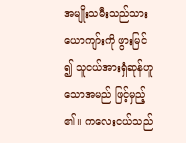အမျိုးသမီးသည်သားယောကျာ်းကို ဖွားမြင်၍ သူငယ်အားရှံဆုန်ဟူသောအမည် ဖြင့်မှည့်၏။ ကလေးငယ်သည်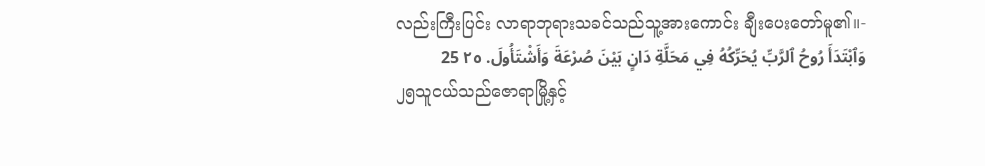လည်းကြီးပြင်း လာရာဘုရားသခင်သည်သူ့အားကောင်း ချီးပေးတော်မူ၏။-
وَٱبْتَدَأَ رُوحُ ٱلرَّبِّ يُحَرِّكُهُ فِي مَحَلَّةِ دَانٍ بَيْنَ صُرْعَةَ وَأَشْتَأُولَ. ٢٥ 25
၂၅သူငယ်သည်ဇောရာမြို့နှင့်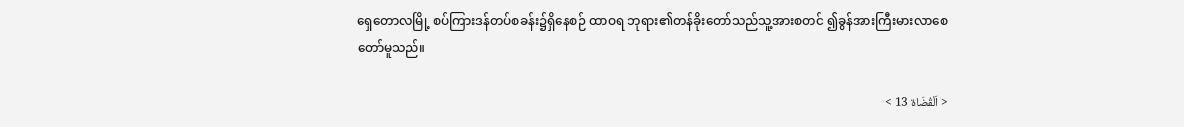ရှေတောလမြို့ စပ်ကြားဒန်တပ်စခန်း၌ရှိနေစဉ် ထာဝရ ဘုရား၏တန်ခိုးတော်သည်သူ့အားစတင် ၍ခွန်အားကြီးမားလာစေတော်မူသည်။

< اَلْقُضَاة 13 >